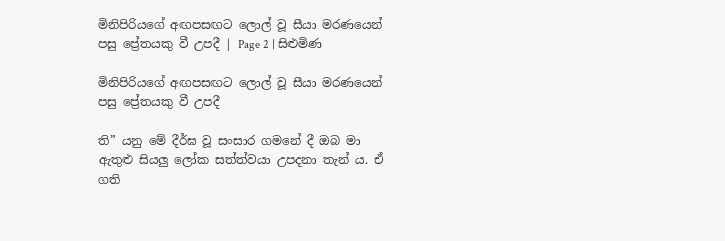මිනිපිරියගේ අඟපසඟට ලොල් වූ සීයා මරණයෙන් පසු ප්‍රේතයකු වී උපදී | Page 2 | සිළුමිණ

මිනිපිරියගේ අඟපසඟට ලොල් වූ සීයා මරණයෙන් පසු ප්‍රේතයකු වී උපදී

ති” යනු මේ දීර්ඝ වූ සංසාර ගමනේ දී ඔබ මා ඇතුළු සියලු ලෝක සත්ත්වයා උපදනා තැන් ය. ඒ ගති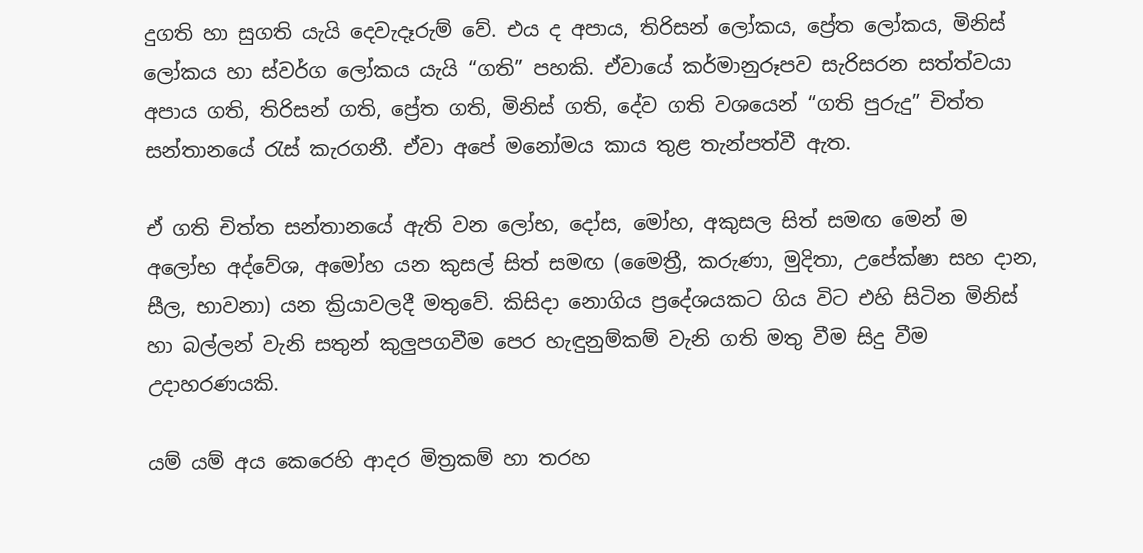දුගති හා සුගති යැයි දෙවැදෑරුම් වේ. එය ද අපාය, තිරිසන් ලෝකය, ප්‍රේත ලෝකය, මිනිස් ලෝකය හා ස්වර්ග ලෝකය යැයි “ගති” පහකි. ඒවායේ කර්මානුරූපව සැරිසරන සත්ත්වයා අපාය ගති, තිරිසන් ගති, ප්‍රේත ගති, මිනිස් ගති, දේව ගති වශයෙන් “ගති පුරුදු” චිත්ත සන්තානයේ රැස් කැරගනී. ඒවා අපේ මනෝමය කාය තුළ තැන්පත්වී ඇත.

ඒ ගති චිත්ත සන්තානයේ ඇති වන ලෝභ, දෝස, මෝහ, අකුසල සිත් සමඟ මෙන් ම අලෝභ අද්වේශ, අමෝහ යන කුසල් සිත් සමඟ (මෛත්‍රී, කරුණා, මුදිතා, උපේක්ෂා සහ දාන, සීල, භාවනා) යන ක්‍රියාවලදී මතුවේ. කිසිදා නොගිය ප්‍රදේශයකට ගිය විට එහි සිටින මිනිස් හා බල්ලන් වැනි සතුන් කුලුපගවීම පෙර හැඳුනුම්කම් වැනි ගති මතු වීම සිදු වීම උදාහරණයකි.

යම් යම් අය කෙරෙහි ආදර මිත්‍රකම් හා තරහ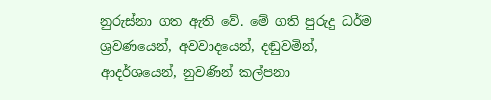නුරුස්නා ගත ඇති වේ. මේ ගති පුරුදු ධර්ම ශ්‍රවණයෙන්, අවවාදයෙන්, දඬුවමින්, ආදර්ශයෙන්, නුවණින් කල්පනා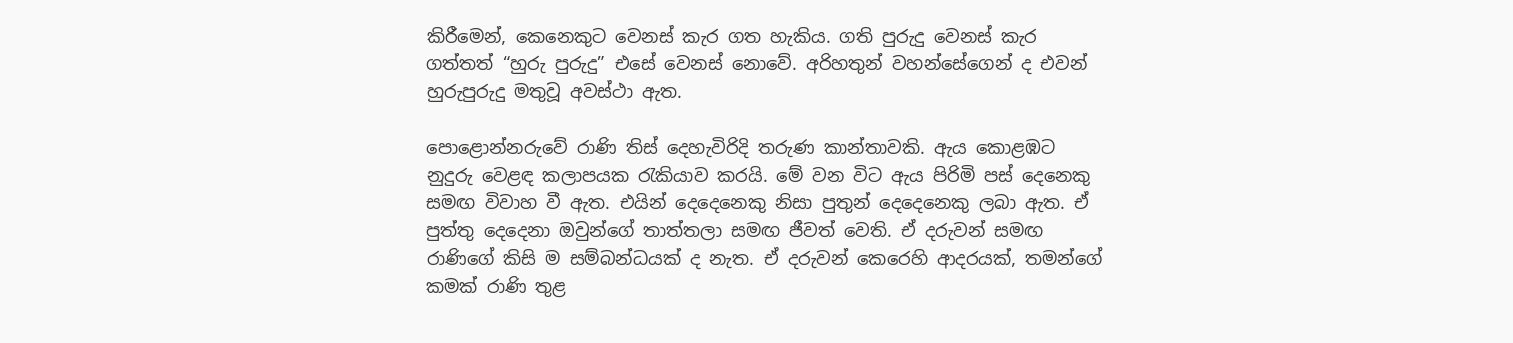කිරීමෙන්, කෙනෙකුට වෙනස් කැර ගත හැකිය. ගති පුරුදු ‍වෙනස් කැර ගත්තත් “හුරු පුරුදු” එසේ වෙනස් නොවේ. අරිහතුන් වහන්සේගෙන් ද එවන් හුරුපුරුදු මතුවූ අවස්ථා ඇත.

පොළොන්නරුවේ රාණි තිස් දෙහැවිරිදි තරුණ කාන්තාවකි. ඇය කොළඹට නුදුරු වෙළඳ කලාපයක රැකියාව කරයි. මේ වන විට ඇය පිරිමි පස් දෙනෙකු සමඟ විවාහ වී ඇත. එයින් දෙදෙනෙකු නිසා පුතුන් දෙදෙනෙකු ලබා ඇත. ඒ පුත්තු දෙදෙනා ඔවුන්ගේ තාත්තලා සමඟ ජීවත් වෙති. ඒ දරුවන් සමඟ රාණිගේ කිසි ම සම්බන්ධයක් ද නැත. ඒ දරුවන් කෙරෙහි ආදරයක්, තමන්ගේ කමක් රාණි තුළ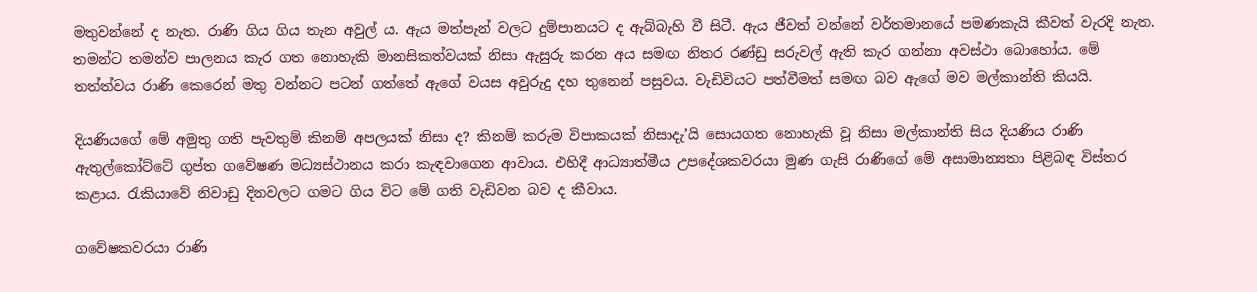මතුවන්නේ ද නැත. රාණි ගිය ගිය තැන අවුල් ය. ඇය මත්පැන් වලට දුම්පානයට ද ඇබ්බැහි වී සිටී. ඇය ජීවත් වන්නේ වර්තමානයේ පමණකැයි කීවත් වැරදි නැත. තමන්ට තමන්ව පාලනය කැර ගත නොහැකි මානසිකත්වයක් නිසා ඇසුරු කරන අය සමඟ නිතර රණ්ඩු සරුවල් ඇති කැර ගන්නා අවස්ථා බොහෝය. මේ තත්ත්වය රාණි කෙරෙන් මතු වන්නට පටන් ගත්තේ ඇගේ වයස අවුරුදු දහ තුනෙන් පසුවය. වැඩිවියට පත්වීමත් සමඟ බව ඇගේ මව මල්කාන්ති කියයි.

දියණියගේ මේ අමුතු ගති පැවතුම් කිනම් අපලයක් නිසා ද? කිනම් කරුම විපාකයක් නිසාදැ’යි සොයගත නොහැකි වූ නිසා මල්කාන්ති සිය දියණිය රාණි ඇතුල්කෝට්ටේ ගුප්ත ගවේෂණ මධ්‍යස්ථානය කරා කැඳවාගෙන ආවාය. එහිදී ආධ්‍යාත්මීය උපදේශකවරයා මුණ ගැසි රාණිගේ මේ අසාමාන්‍යතා පිළිබඳ විස්තර කළාය. රැකියාවේ නිවාඩු දිනවලට ගමට ගිය විට මේ ගති වැඩිවන බව ද කීවාය.

ගවේෂකවරයා රාණි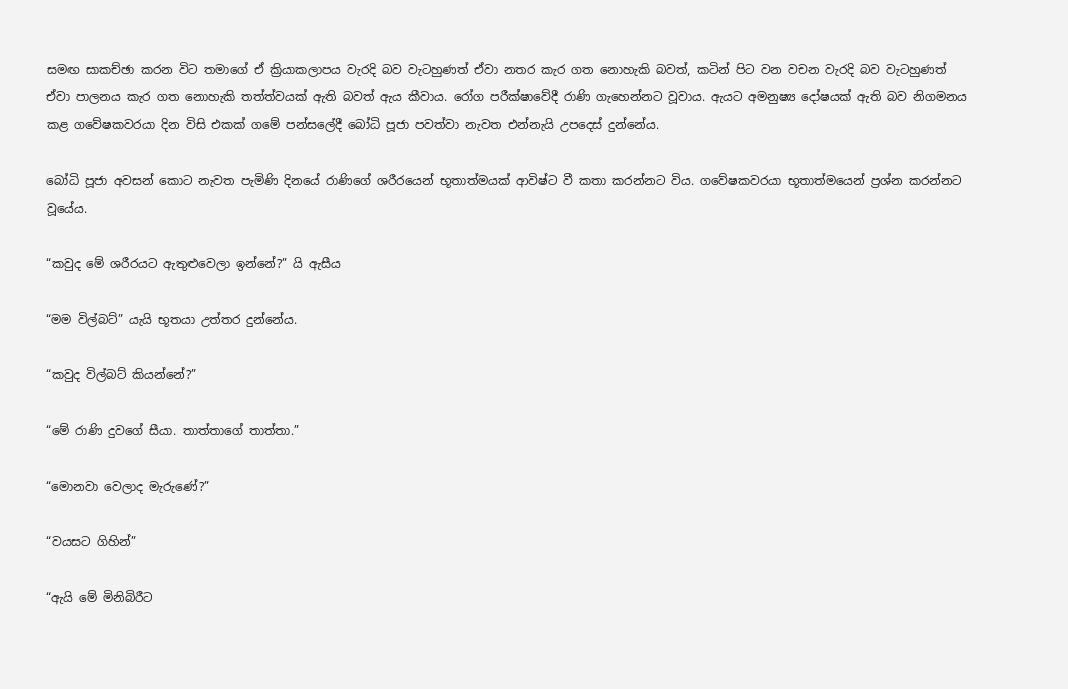සමඟ සාකච්ඡා කරන විට තමාගේ ඒ ක්‍රියාකලාපය වැරදි බව වැටහුණත් ඒවා නතර කැර ගත නොහැකි බවත්, කටින් පිට වන වචන වැරදි බව වැටහුණත් ඒවා පාලනය කැර ගත නොහැකි තත්ත්වයක් ඇති බවත් ඇය කීවාය. රෝග පරීක්ෂාවේදී රාණි ගැහෙන්නට වූවාය. ඇයට අමනුෂ්‍ය දෝෂයක් ඇති බව නිගමනය කළ ගවේෂකවරයා දින විසි එකක් ගමේ පන්සලේදී බෝධි පූජා පවත්වා නැවත එන්නැයි උපදෙස් දුන්නේය.

බෝධි පූජා අවසන් කොට නැවත පැමිණි දිනයේ රාණිගේ ශරීරයෙන් භූතාත්මයක් ආවිෂ්ට වී කතා කරන්නට විය. ගවේෂකවරයා භූතාත්මයෙන් ප්‍රශ්න කරන්නට වූයේය.

“කවුද මේ ශරීරයට ඇතුළුවෙලා ඉන්නේ?” යි ඇසීය

“මම විල්බට්” යැයි භූතයා උත්තර දුන්නේය.

“කවුද විල්බට් කියන්නේ?”

“මේ රාණි දුවගේ සීයා. තාත්තාගේ තාත්තා.”

“මොනවා වෙලාද මැරුණේ?”

“වයසට ගිහින්”

“ඇයි මේ මිනිබිරීට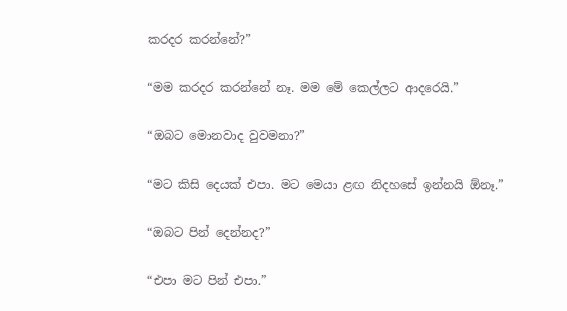කරදර කරන්නේ?”

“මම කරදර කරන්නේ නෑ. මම මේ කෙල්ලට ආදරෙයි.”

“ඔබට මොනවාද වුවමනා?”

“මට කිසි දෙයක් එපා. මට මෙයා ළඟ නිදහසේ ඉන්නයි ඕනෑ.”

“ඔබට පින් දෙන්නද?”

“එපා මට පින් එපා.”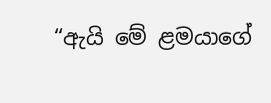“ඇයි මේ ළමයාගේ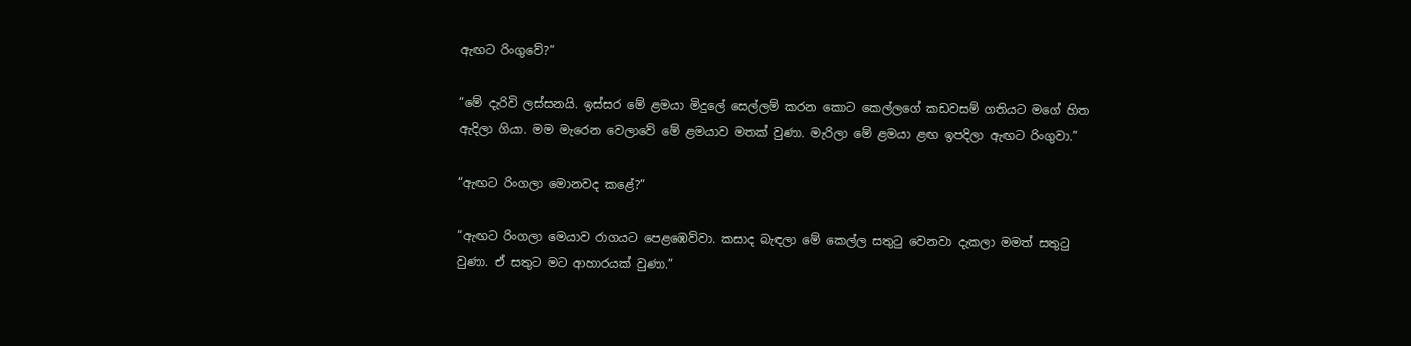ඇඟට රිංගුවේ?”

“මේ දැරිවි ලස්සනයි. ඉස්ස‍ර මේ ළමයා මිදුලේ සෙල්ලම් කරන කොට කෙල්ලගේ කඩවසම් ගතියට මගේ හිත ඇදිලා ගියා. මම මැරෙන වෙලාවේ මේ ළමයාව මතක් වුණා. මැරිලා මේ ළමයා ළඟ ඉපදිලා ඇඟට රිංගුවා.”

“ඇඟට රිංගලා මොනවද කළේ?”

“ඇඟට රිංගලා මෙයාව රාගයට පෙළඹෙව්වා. කසාද බැඳලා මේ කෙල්ල සතුටු වෙනවා දැකලා මමත් සතුටු වුණා. ඒ සතුට මට ආහාරයක් වුණා.”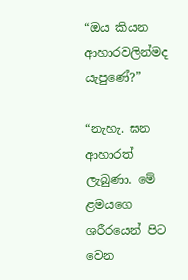“ඔය කියන ආහාරවලින්මද යැපුණේ?”

“නැහැ. ඝන ආහාරත් ලැබුණා. මේ ළමයගෙ ශරීරයෙන් පිට වෙන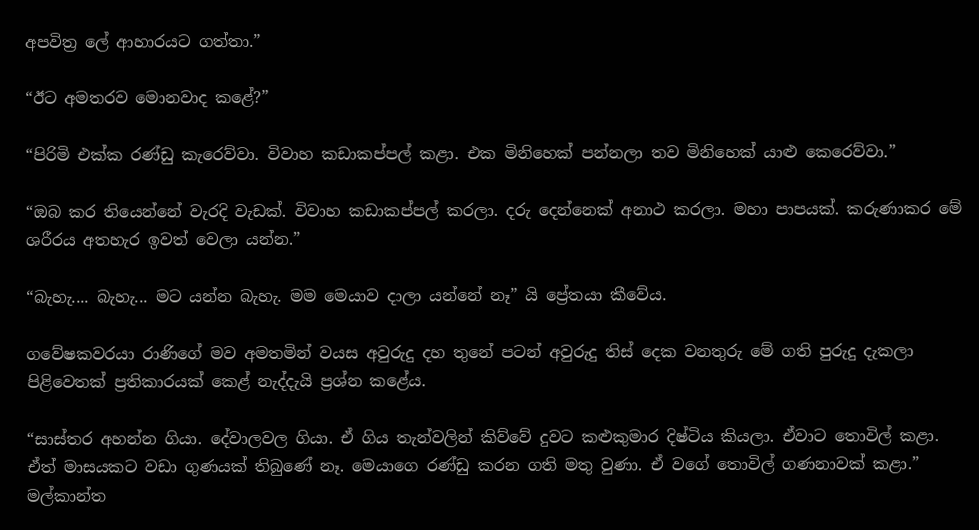අපවිත්‍ර ලේ ආහාරයට ගත්තා.”

“ඊට අමතරව මොනවාද කළේ?”

“පිරිමි එක්ක රණ්ඩු ‍කැරෙව්වා. විවාහ කඩාකප්පල් කළා. එක මිනිහෙක් පන්නලා තව මිනිහෙක් යාළු කෙරෙව්වා.”

“ඔබ කර තියෙන්නේ වැරදි වැඩක්. විවාහ කඩාකප්පල් කරලා. දරු දෙන්නෙක් අනාථ කරලා. මහා පාපයක්. කරුණාකර මේ ශරීරය අතහැර ඉවත් වෙලා යන්න.”

“බැහැ.... බැහැ... මට යන්න බැහැ. මම මෙයාව දාලා යන්නේ නෑ” යි ප්‍රේතයා කීවේය.

ගවේෂකවරයා රාණිගේ මව අමතමින් වයස අවුරුදු දහ තුනේ පටන් අවුරුදු තිස් දෙක වනතුරු මේ ගති පුරුදු දැකලා පිළිවෙතක් ප්‍රතිකාරයක් ක‍ෙළ් නැද්දැයි ප්‍රශ්න කළේය.

“සාස්තර අහන්න ගියා. දේවාලවල ගියා. ඒ ගිය තැන්වලින් කිව්වේ දුවට කළුකුමාර දිෂ්ටිය කියලා. ඒවාට තොවිල් කළා. ඒත් මාසයකට වඩා ගුණයක් තිබුණේ නෑ. මෙයාගෙ රණ්ඩු කරන ගති මතු වුණා. ඒ වගේ තොවිල් ගණනාවක් කළා.” මල්කාන්ත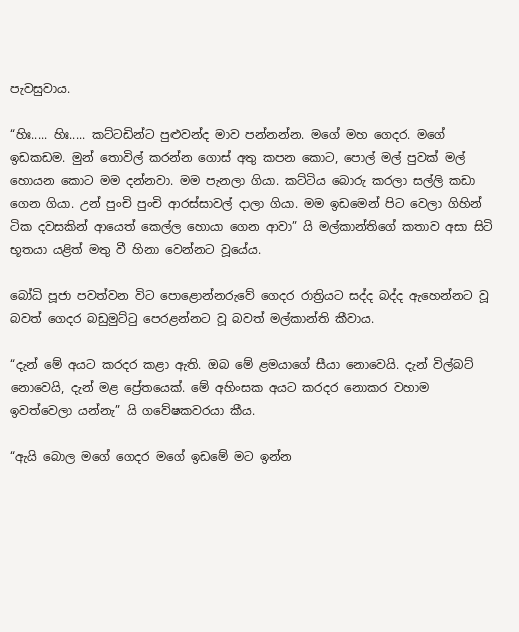පැවසුවාය.

“හිඃ..... හිඃ..... කට්ටඩින්ට පුළුවන්ද මාව පන්නන්න. මගේ මහ ගෙදර. මගේ ඉඩකඩම. මුන් තොවිල් කරන්න ගොස් අතු කපන කොට, පොල් මල් පුවක් මල් හොයන කොට මම දන්නවා. මම පැනලා ගියා. කට්ටිය බොරු කරලා සල්ලි කඩා ගෙන ගියා. උන් පුංචි පුංචි ආරස්සාවල් දාලා ගියා. මම ඉඩමෙන් පිට වෙලා ගිහින් ටික දවසකින් ආයෙත් කෙල්ල හොයා ගෙන ආවා” යි මල්කාන්තිගේ කතාව අසා සිටි භූතයා යළිත් මතු වී හිනා වෙන්නට වූයේය.

බෝධි පූජා පවත්වන විට පොළොන්නරුවේ ගෙදර රාත්‍රියට සද්ද බද්ද ඇහෙන්නට වූ බවත් ගෙදර බඩුමුට්ටු පෙරළන්නට වූ බවත් මල්කාන්ති කීවාය.

“දැන් මේ අයට කරදර කළා ඇති. ඔබ මේ ළමයාගේ සීයා නොවෙයි. දැන් විල්බට් නොවෙයි, දැන් මළ ප්‍රේතයෙක්. මේ අහිංසක අයට ‍කරදර නොකර වහාම ඉවත්වෙලා යන්නැ” යි ගවේෂකවරයා කීය.

“ඇයි බොල මගේ ගෙදර මගේ ඉඩමේ මට ඉන්න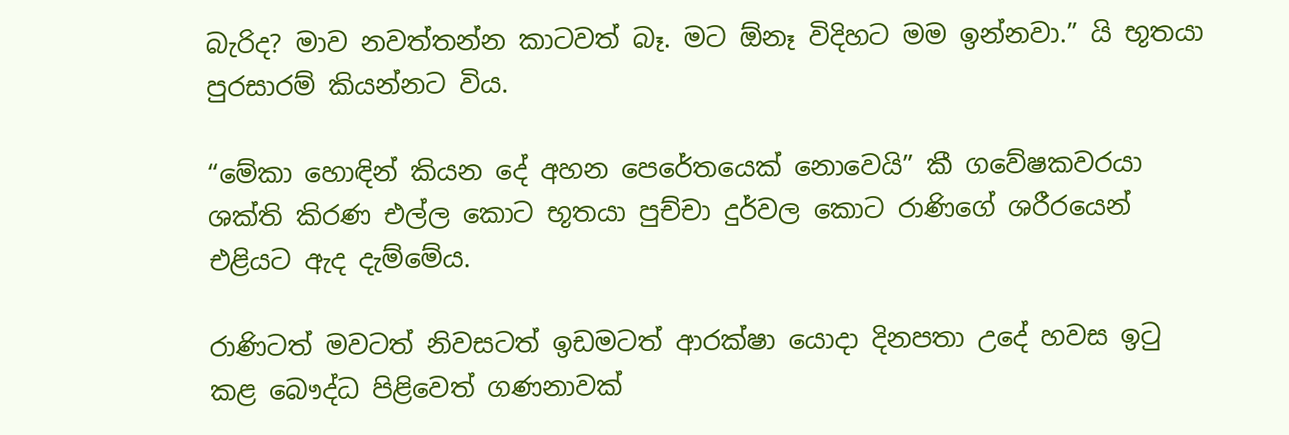බැරිද? මාව නවත්තන්න කාටවත් බෑ. මට ඕනෑ විදිහට මම ඉන්නවා.” යි භූතයා පුරසාරම් කියන්නට විය.

“මේකා හොඳින් කියන දේ අහන පෙරේතයෙක් නොවෙයි” කී ගවේෂකවරයා ශක්ති කිරණ එල්ල කොට භූතයා පුච්චා දුර්වල කොට රාණිගේ ශරීරයෙන් එළියට ඇද දැම්මේය.

රාණිටත් මවටත් නිවසටත් ඉඩමටත් ආරක්ෂා යොදා දිනපතා උදේ හවස ඉටු කළ බෞද්ධ පිළිවෙත් ගණනාවක්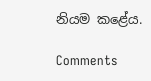නියම කළේය.

Comments